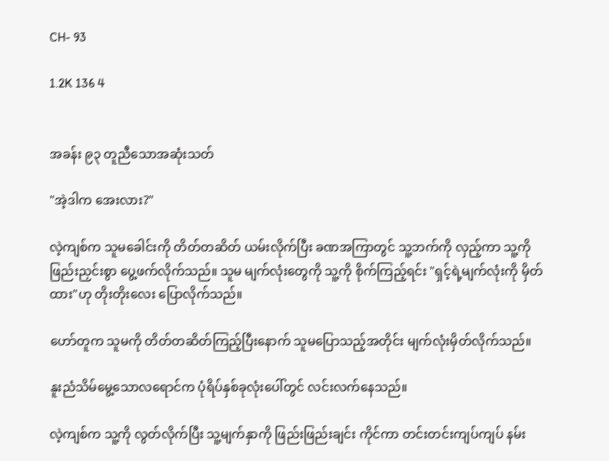CH- 93

1.2K 136 4


အခန်း ၉၃ တူညီသောအဆုံးသတ်

"အဲ့ဒါက အေးလား?"

လဲ့ကျစ်က သူမခေါင်းကို တိတ်တဆိတ် ယမ်းလိုက်ပြီး ခဏအကြာတွင် သူ့ဘက်ကို လှည့်ကာ သူ့ကို ဖြည်းညှင်းစွာ ပွေ့ဖက်လိုက်သည်။ သူမ မျက်လုံးတွေကို သူ့ကို စိုက်ကြည့်ရင်း "ရှင့်ရဲ့မျက်လုံးကို မှိတ်ထား"ဟု တိုးတိုးလေး ပြောလိုက်သည်။

ဟော်တူက သူမကို တိတ်တဆိတ်ကြည့်ပြီးနောက် သူမပြောသည့်အတိုင်း မျက်လုံးမှိတ်လိုက်သည်။

နူးညံသိမ်မွေ့သောလရောင်က ပုံရိပ်နှစ်ခုလုံးပေါ်တွင် လင်းလက်နေသည်။

လဲ့ကျစ်က သူ့ကို လွတ်လိုက်ပြီး သူ့မျက်နှာကို ဖြည်းဖြည်းချင်း ကိုင်ကာ တင်းတင်းကျပ်ကျပ် နမ်း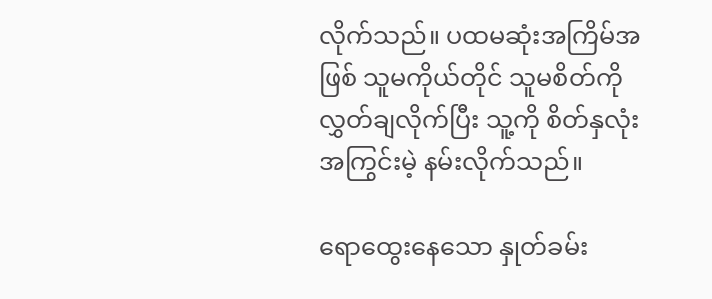လိုက်သည်။ ပထမဆုံးအကြိမ်အဖြစ် သူမကိုယ်တိုင် သူမစိတ်ကို လွှတ်ချလိုက်ပြီး သူ့ကို စိတ်နှလုံးအကြွင်းမဲ့ နမ်းလိုက်သည်။

ရောထွေးနေသော နှုတ်ခမ်း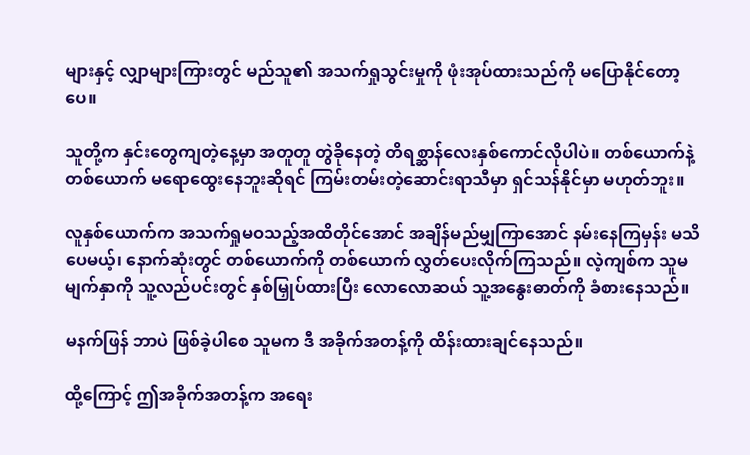များနှင့် လျှာများကြားတွင် မည်သူ၏ အသက်ရှုသွင်းမှုကို ဖုံးအုပ်ထားသည်ကို မပြောနိုင်တော့ပေ။

သူတို့က နှင်းတွေကျတဲ့နေ့မှာ အတူတူ တွဲခိုနေတဲ့ တိရစ္ဆာန်လေးနှစ်ကောင်လိုပါပဲ။ တစ်ယောက်နဲ့တစ်ယောက် မရောထွေးနေဘူးဆိုရင် ကြမ်းတမ်းတဲ့ဆောင်းရာသီမှာ ရှင်သန်နိုင်မှာ မဟုတ်ဘူး။

လူနှစ်ယောက်က အသက်ရှုမဝသည့်အထိတိုင်အောင် အချိန်မည်မျှကြာအောင် နမ်းနေကြမှန်း မသိပေမယ့်၊ နောက်ဆုံးတွင် တစ်ယောက်ကို တစ်ယောက် လွှတ်ပေးလိုက်ကြသည်။ လဲ့ကျစ်က သူမမျက်နှာကို သူ့လည်ပင်းတွင် နှစ်မြှုပ်ထားပြီး လောလောဆယ် သူ့အနွေးဓာတ်ကို ခံစားနေသည်။

မနက်ဖြန် ဘာပဲ ဖြစ်ခဲ့ပါစေ သူမက ဒီ အခိုက်အတန့်ကို ထိန်းထားချင်နေသည်။

ထို့ကြောင့် ဤအခိုက်အတန့်က အရေး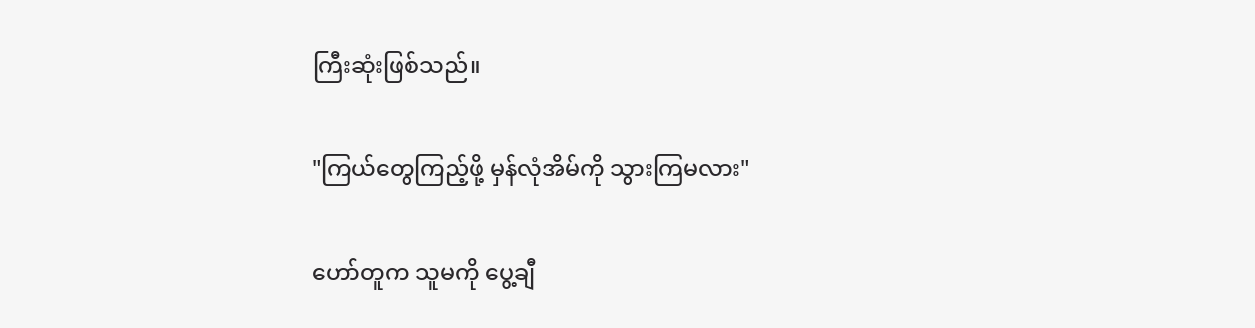ကြီးဆုံးဖြစ်သည်။

"ကြယ်တွေကြည့်ဖို့ မှန်လုံအိမ်ကို သွားကြမလား"

ဟော်တူက သူမကို ပွေ့ချီ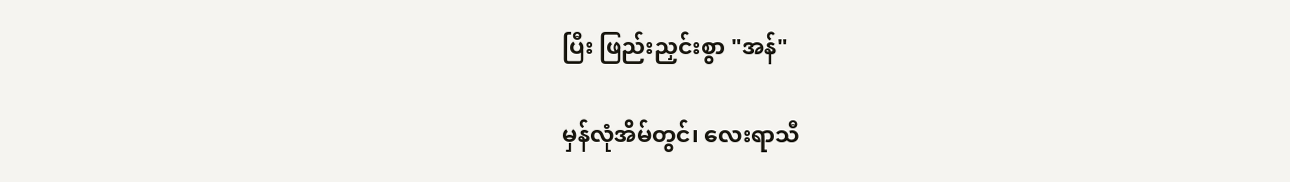ပြီး ဖြည်းညှင်းစွာ "အန်"

မှန်လုံအိမ်တွင်၊ လေးရာသီ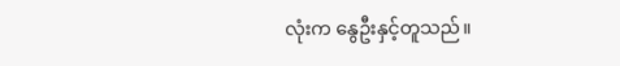လုံးက နွေဦးနှင့်တူသည်။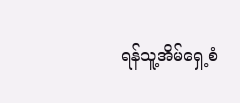ရန်သူ့အိမ်ရှေ့စံ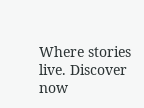Where stories live. Discover now